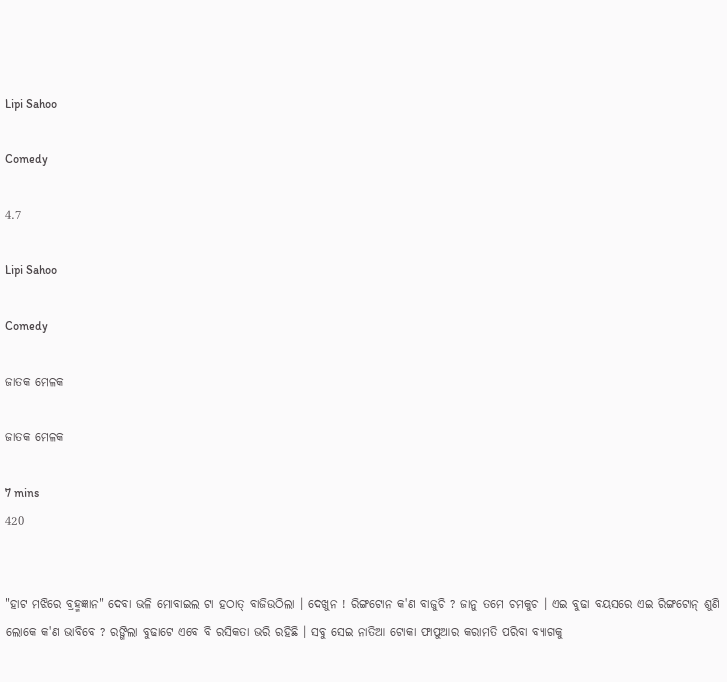Lipi Sahoo

Comedy

4.7

Lipi Sahoo

Comedy

ଜାତକ ମେଳକ

ଜାତକ ମେଳକ

7 mins
420


"ହାଟ ମଝିରେ ବ୍ରହ୍ମଜ୍ଞାନ" ଦେବା ଭଳି ମୋବାଇଲ ଟା ହଠାତ୍ ବାଜିଉଠିଲା । ଦେଖୁନ ! ରିଙ୍ଗଟୋନ କ'ଣ ବାଜୁଚି ? ଜାନୁ ତମେ ଚମକୁଚ । ଏଇ ବୁଢା ବୟସରେ ଏଇ ରିଙ୍ଗଟୋନ୍ ଶୁଣି ଲୋକେ କ'ଣ ଭାବିବେ ? ରଙ୍ଗିଲା ବୁଢାଟେ ଏବେ ବି ରସିକତା ଭରି ରହିଛି । ସବୁ ସେଇ ନାତିଆ ଟୋକା ଫାପୁଆର କରାମତି ପରିବା ବ୍ୟାଗକୁ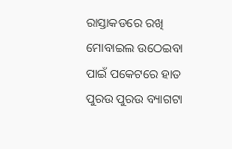ରାସ୍ତାକଡରେ ରଖି ମୋବାଇଲ ଉଠେଇବା ପାଇଁ ପକେଟରେ ହାତ ପୁରଉ ପୁରଉ ବ୍ୟାଗଟା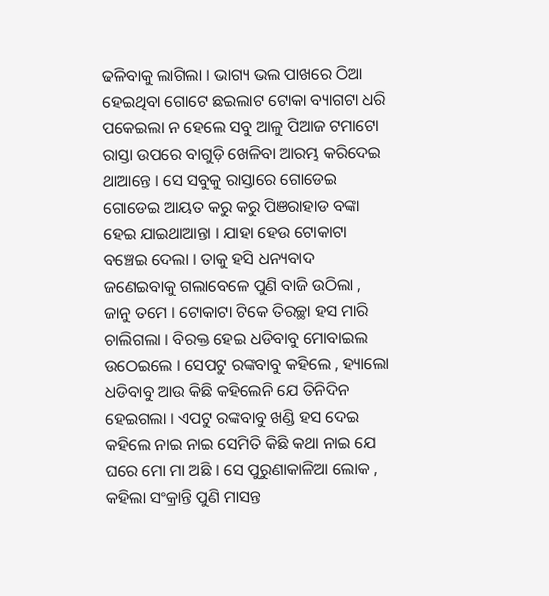ଢଳିବାକୁ ଲାଗିଲା । ଭାଗ୍ୟ ଭଲ ପାଖରେ ଠିଆ ହେଇଥିବା ଗୋଟେ ଛଇଲାଟ ଟୋକା ବ୍ୟାଗଟା ଧରି ପକେଇଲା ନ ହେଲେ ସବୁ ଆଳୁ ପିଆଜ ଟମାଟୋ ରାସ୍ତା ଉପରେ ବାଗୁଡ଼ି ଖେଳିବା ଆରମ୍ଭ କରିଦେଇ ଥାଆନ୍ତେ । ସେ ସବୁକୁ ରାସ୍ତାରେ ଗୋଡେଇ ଗୋଡେଇ ଆୟତ କରୁ କରୁ ପିଞରାହାଡ ବଙ୍କା ହେଇ ଯାଇଥାଆନ୍ତା । ଯାହା ହେଉ ଟୋକାଟା ବଞ୍ଚେଇ ଦେଲା । ତାକୁ ହସି ଧନ୍ୟବାଦ ଜଣେଇବାକୁ ଗଲାବେଳେ ପୁଣି ବାଜି ଉଠିଲା , ଜାନୁ ତମେ । ଟୋକାଟା ଟିକେ ତିରଚ୍ଛା ହସ ମାରି ଚାଲିଗଲା । ବିରକ୍ତ ହେଇ ଧଡିବାବୁ ମୋବାଇଲ ଉଠେଇଲେ । ସେପଟୁ ରଙ୍କବାବୁ କହିଲେ , ହ୍ୟାଲୋ ଧଡିବାବୁ ଆଉ କିଛି କହିଲେନି ଯେ ତିନିଦିନ ହେଇଗଲା । ଏପଟୁ ରଙ୍କବାବୁ ଖଣ୍ଡି ହସ ଦେଇ କହିଲେ ନାଇ ନାଇ ସେମିତି କିଛି କଥା ନାଇ ଯେ ଘରେ ମୋ ମା ଅଛି । ସେ ପୁରୁଣାକାଳିଆ ଲୋକ , କହିଲା ସଂକ୍ରାନ୍ତି ପୁଣି ମାସନ୍ତ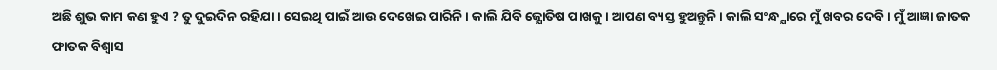ଅଛି ଶୁଭ କାମ କଣ ହୁଏ ? ତୁ ଦୁଇଦିନ ରହିଯା । ସେଇଥି ପାଇଁ ଆଉ ଦେଖେଇ ପାରିନି । କାଲି ଯିବି ଜ୍ଯୋତିଷ ପାଖକୁ । ଆପଣ ବ୍ୟସ୍ତ ହୁଅନ୍ତୁନି । କାଲି ସଂନ୍ଧ୍ଯାରେ ମୁଁ ଖବର ଦେବି । ମୁଁ ଆଜ୍ଞା ଜାତକ ଫାତକ ବିଶ୍ବାସ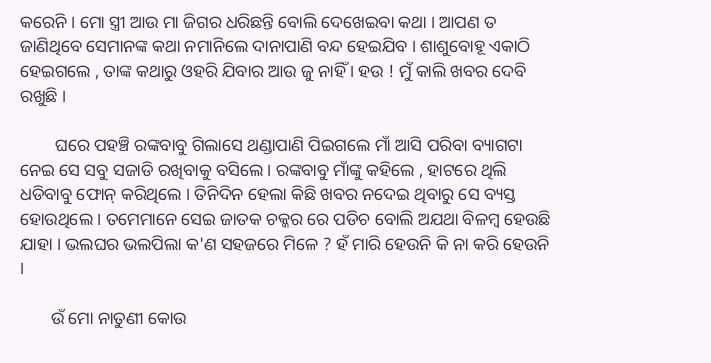କରେନି । ମୋ ସ୍ତ୍ରୀ ଆଉ ମା ଜିଗର ଧରିଛନ୍ତି ବୋଲି ଦେଖେଇବା କଥା । ଆପଣ ତ ଜାଣିଥିବେ ସେମାନଙ୍କ କଥା ନମାନିଲେ ଦାନାପାଣି ବନ୍ଦ ହେଇଯିବ । ଶାଶୁବୋହୂ ଏକାଠି ହେଇଗଲେ , ତାଙ୍କ କଥାରୁ ଓହରି ଯିବାର ଆଉ ଜୁ ନାହିଁ । ହଉ ! ମୁଁ କାଲି ଖବର ଦେବି ରଖୁଛି ।

        ଘରେ ପହଞ୍ଚି ରଙ୍କବାବୁ ଗିଲାସେ ଥଣ୍ଡାପାଣି ପିଇଗଲେ ମାଁ ଆସି ପରିବା ବ୍ୟାଗଟା ନେଇ ସେ ସବୁ ସଜାଡି ରଖିବାକୁ ବସିଲେ । ରଙ୍କବାବୁ ମାଁଙ୍କୁ କହିଲେ , ହାଟରେ ଥିଲି ଧଡିବାବୁ ଫୋନ୍ କରିଥିଲେ । ତିନିଦିନ ହେଲା କିଛି ଖବର ନଦେଇ ଥିବାରୁ ସେ ବ୍ୟସ୍ତ ହୋଉଥିଲେ । ତମେମାନେ ସେଇ ଜାତକ ଚକ୍କର ରେ ପଡିଚ ବୋଲି ଅଯଥା ବିଳମ୍ବ ହେଉଛି ଯାହା । ଭଲଘର ଭଲପିଲା କ'ଣ ସହଜରେ ମିଳେ ? ହଁ ମାରି ହେଉନି କି ନା କରି ହେଉନି ।

       ଉଁ ମୋ ନାତୁଣୀ କୋଉ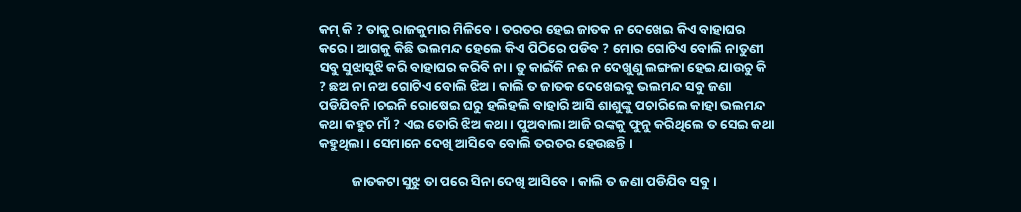କମ୍ କି ? ତାକୁ ରାଜକୁମାର ମିଳିବେ । ତରତର ହେଇ ଜାତକ ନ ଦେଖେଇ କିଏ ବାହାଘର କରେ । ଆଗକୁ କିଛି ଭଲମନ୍ଦ ହେଲେ କିଏ ପିଠିରେ ପଡିବ ? ମୋର ଗୋଟିଏ ବୋଲି ନାତୁଣୀ ସବୁ ସୁଝାସୁଝି କରି ବାହାଘର କରିବି ନା। ତୁ କାଇଁକି ନଈ ନ ଦେଖୁଣୁ ଲଙ୍ଗଳା ହେଇ ଯାଉଚୁ କି ? ଛଅ ନା ନଅ ଗୋଟିଏ ବୋଲି ଝିଅ । କାଲି ତ ଜାତକ ଦେଖେଇବୁ ଭଲମନ୍ଦ ସବୁ ଜଣା ପଡିଯିବନି ।ଚଇନି ରୋଷେଇ ଘରୁ ହଲିହଲି ବାହାରି ଆସି ଶାଶୁଙ୍କୁ ପଚାରିଲେ କାହା ଭଲମନ୍ଦ କଥା କହୁଚ ମାଁ ? ଏଇ ତୋରି ଝିଅ କଥା । ପୁଅବାଲା ଆଜି ରଙ୍କକୁ ଫୁନୁ କରିଥିଲେ ତ ସେଇ କଥା କହୁଥିଲା । ସେମାନେ ଦେଖି ଆସିବେ ବୋଲି ତରତର ହେଉଛନ୍ତି ।

           ଜାତକଟା ସୁଝୁ ତା ପରେ ସିନା ଦେଖି ଆସିବେ । କାଲି ତ ଜଣା ପଡିଯିବ ସବୁ ।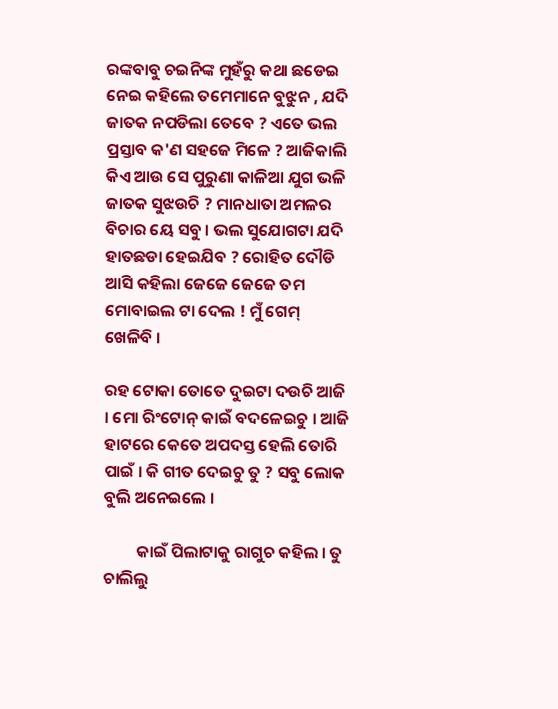ରଙ୍କବାବୁ ଚଇନିଙ୍କ ମୁହଁରୁ କଥା ଛଡେଇ ନେଇ କହିଲେ ତମେମାନେ ବୁଝୁନ , ଯଦି ଜାତକ ନପଡିଲା ତେବେ ? ଏତେ ଭଲ ପ୍ରସ୍ତାବ କ'ଣ ସହଜେ ମିଳେ ? ଆଜିକାଲି କିଏ ଆଉ ସେ ପୁରୁଣା କାଳିଆ ଯୁଗ ଭଳି ଜାତକ ସୁଝଉଚି ? ମାନଧାତା ଅମଳର ବିଚାର ୟେ ସବୁ । ଭଲ ସୁଯୋଗଟା ଯଦି ହାତଛଡା ହେଇଯିବ ? ରୋହିତ ଦୌଡି ଆସି କହିଲା ଜେଜେ ଜେଜେ ତମ ମୋବାଇଲ ଟା ଦେଲ ! ମୁଁ ଗେମ୍ ଖେଳିବି ।

ରହ ଟୋକା ତୋତେ ଦୁଇଟା ଦଉଚି ଆଜି । ମୋ ରିଂଟୋନ୍ କାଇଁ ବଦଳେଇଚୁ । ଆଜି ହାଟରେ କେତେ ଅପଦସ୍ତ ହେଲି ତୋରି ପାଇଁ । କି ଗୀତ ଦେଇଚୁ ତୁ ? ସବୁ ଲୋକ ବୁଲି ଅନେଇଲେ ।

         କାଇଁ ପିଲାଟାକୁ ରାଗୁଚ କହିଲ । ତୁ ଚାଲିଲୁ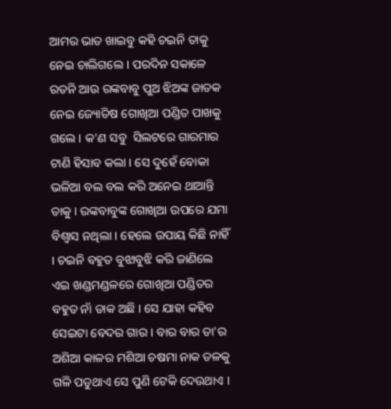ଆମର ଭାତ ଖାଇବୁ କହି ଚଇନି ତାକୁ ନେଇ ଚାଲିଗଲେ । ପରଦିନ ସକାଳେ ରତନି ଆଉ ରଙ୍କବାବୁ ପୁଅ ଝିଅଙ୍କ ଜାତକ ନେଇ ଜ୍ୟୋତିଷ ଗୋଖିଆ ପଣ୍ଡିତ ପାଖକୁ ଗଲେ । କ'ଣ ସବୁ  ସିଲଟରେ ଗାରମାର ଟାଣି ହିସାବ କଲା । ସେ ଦୁହେଁ ବୋକା ଭଳିଆ ବଲ ବଲ କରି ଅନେଇ ଥାଆନ୍ତି ତାକୁ । ରଙ୍କବାବୁଙ୍କ ଗୋଖିଆ ଉପରେ ଯମା ବିଶ୍ବାସ ନଥିଲା । ହେଲେ ଉପାୟ କିଛି ନାହିଁ । ଚଇନି ବହୁତ ବୁଝାବୁଝି କରି ଜାଣିଲେ ଏଇ ଖଣ୍ଡମଣ୍ଡଳରେ ଗୋଖିଆ ପଣ୍ଡିତର ବହୁତ ନାଁ ଡାକ ଅଛି । ସେ ଯାହା କହିବ ସେଇଟା ବେଦର ଗାର । ବାର ବାର ତା'ର ଅଶିଆ କାଳର ମଶିଆ ଚଷମା ନାକ ତଳକୁ ଗଳି ପଡୁଥାଏ ସେ ପୁଣି ଟେକି ଦେଉଥାଏ ।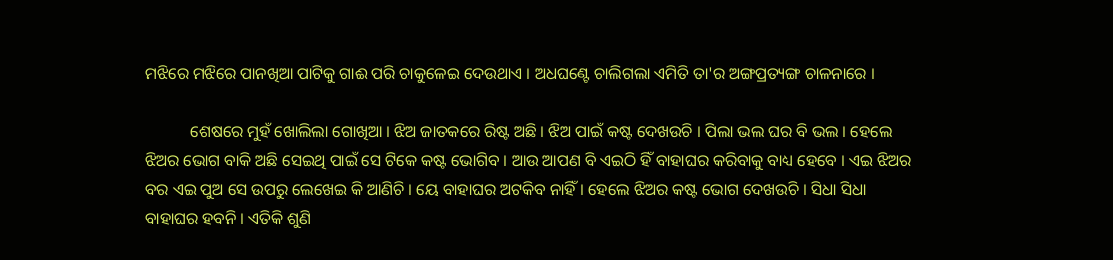ମଝିରେ ମଝିରେ ପାନଖିଆ ପାଟିକୁ ଗାଈ ପରି ଚାକୁଳେଇ ଦେଉଥାଏ । ଅଧଘଣ୍ଟେ ଚାଲିଗଲା ଏମିତି ତା'ର ଅଙ୍ଗପ୍ରତ୍ୟଙ୍ଗ ଚାଳନାରେ ।

           ଶେଷରେ ମୁହଁ ଖୋଲିଲା ଗୋଖିଆ । ଝିଅ ଜାତକରେ ରିଷ୍ଟ ଅଛି । ଝିଅ ପାଇଁ କଷ୍ଟ ଦେଖଉଚି । ପିଲା ଭଲ ଘର ବି ଭଲ । ହେଲେ ଝିଅର ଭୋଗ ବାକି ଅଛି ସେଇଥି ପାଇଁ ସେ ଟିକେ କଷ୍ଟ ଭୋଗିବ । ଆଉ ଆପଣ ବି ଏଇଠି ହିଁ ବାହାଘର କରିବାକୁ ବାଧ୍ୟ ହେବେ । ଏଇ ଝିଅର ବର ଏଇ ପୁଅ ସେ ଉପରୁ ଲେଖେଇ କି ଆଣିଚି । ୟେ ବାହାଘର ଅଟକିବ ନାହିଁ । ହେଲେ ଝିଅର କଷ୍ଟ ଭୋଗ ଦେଖଉଚି । ସିଧା ସିଧା ବାହାଘର ହବନି । ଏତିକି ଶୁଣି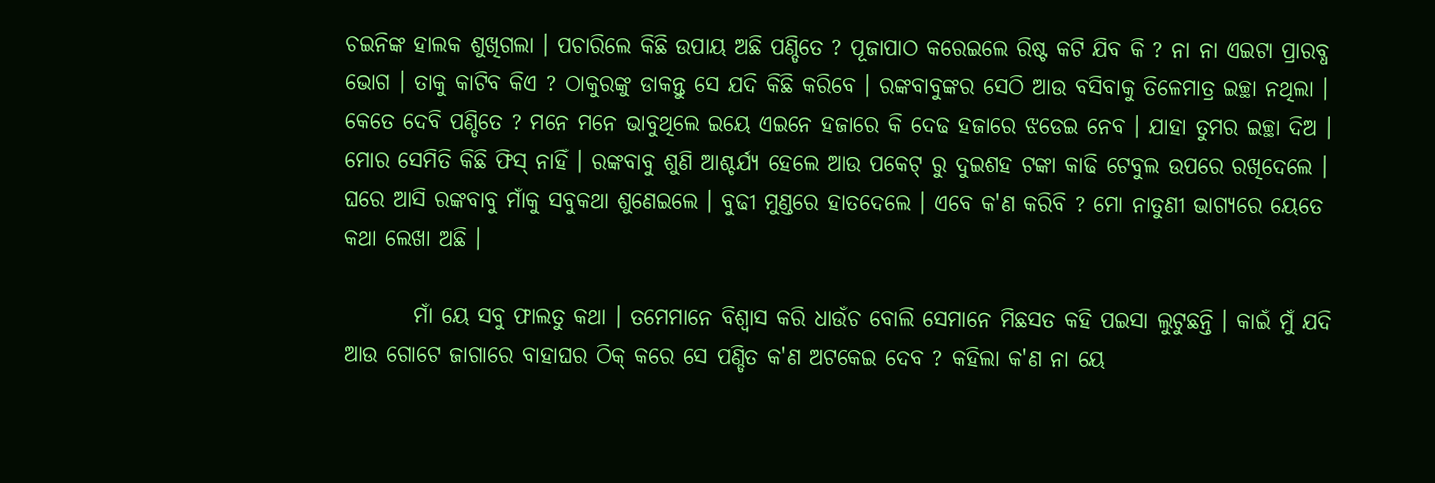ଚଇନିଙ୍କ ହାଲକ ଶୁଖିଗଲା । ପଚାରିଲେ କିଛି ଉପାୟ ଅଛି ପଣ୍ଡିତେ ? ପୂଜାପାଠ କରେଇଲେ ରିଷ୍ଟ କଟି ଯିବ କି ? ନା ନା ଏଇଟା ପ୍ରାରବ୍ଧ ଭୋଗ । ତାକୁ କାଟିବ କିଏ ? ଠାକୁରଙ୍କୁ ଡାକନ୍ତୁ ସେ ଯଦି କିଛି କରିବେ । ରଙ୍କବାବୁଙ୍କର ସେଠି ଆଉ ବସିବାକୁ ତିଳେମାତ୍ର ଇଚ୍ଛା ନଥିଲା । କେତେ ଦେବି ପଣ୍ଡିତେ ? ମନେ ମନେ ଭାବୁଥିଲେ ଇୟେ ଏଇନେ ହଜାରେ କି ଦେଢ ହଜାରେ ଝଡେଇ ନେବ । ଯାହା ତୁମର ଇଚ୍ଛା ଦିଅ । ମୋର ସେମିତି କିଛି ଫିସ୍ ନାହିଁ । ରଙ୍କବାବୁ ଶୁଣି ଆଶ୍ଚର୍ଯ୍ଯ ହେଲେ ଆଉ ପକେଟ୍ ରୁ ଦୁଇଶହ ଟଙ୍କା କାଢି ଟେବୁଲ ଉପରେ ରଖିଦେଲେ । ଘରେ ଆସି ରଙ୍କବାବୁ ମାଁକୁ ସବୁକଥା ଶୁଣେଇଲେ । ବୁଢୀ ମୁଣ୍ଡରେ ହାତଦେଲେ । ଏବେ କ'ଣ କରିବି ? ମୋ ନାତୁଣୀ ଭାଗ୍ୟରେ ୟେତେ କଥା ଲେଖା ଅଛି ।

        ମାଁ ୟେ ସବୁ ଫାଲତୁ କଥା । ତମେମାନେ ବିଶ୍ବାସ କରି ଧାଉଁଚ ବୋଲି ସେମାନେ ମିଛସତ କହି ପଇସା ଲୁଟୁଛନ୍ତି । କାଇଁ ମୁଁ ଯଦି ଆଉ ଗୋଟେ ଜାଗାରେ ବାହାଘର ଠିକ୍ କରେ ସେ ପଣ୍ଡିତ କ'ଣ ଅଟକେଇ ଦେବ ? କହିଲା କ'ଣ ନା ୟେ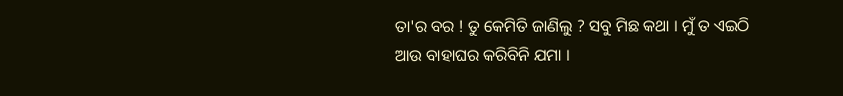ତା'ର ବର ! ତୁ କେମିତି ଜାଣିଲୁ ? ସବୁ ମିଛ କଥା । ମୁଁ ତ ଏଇଠି ଆଉ ବାହାଘର କରିବିନି ଯମା ।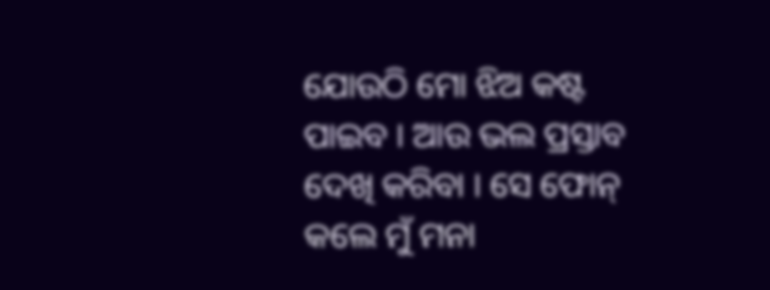ଯୋଉଠି ମୋ ଝିଅ କଷ୍ଟ ପାଇବ । ଆଉ ଭଲ ପ୍ରସ୍ତାବ ଦେଖି କରିବା । ସେ ଫୋନ୍ କଲେ ମୁଁ ମନା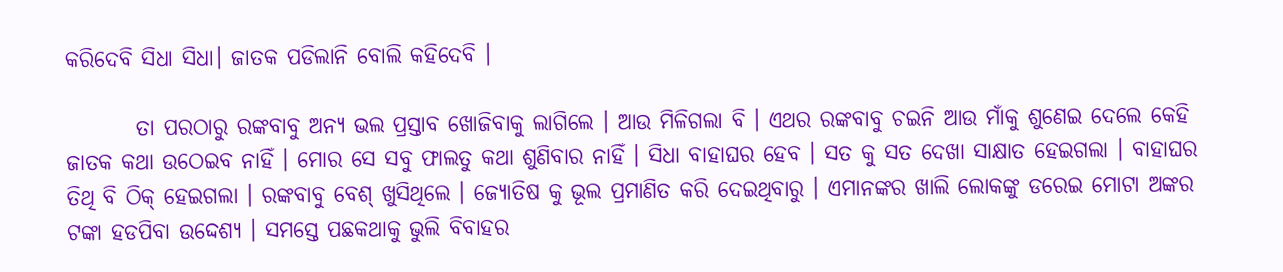କରିଦେବି ସିଧା ସିଧା। ଜାତକ ପଡିଲାନି ବୋଲି କହିଦେବି ।

        ତା ପରଠାରୁ ରଙ୍କବାବୁ ଅନ୍ୟ ଭଲ ପ୍ରସ୍ତାବ ଖୋଜିବାକୁ ଲାଗିଲେ । ଆଉ ମିଳିଗଲା ବି । ଏଥର ରଙ୍କବାବୁ ଚଇନି ଆଉ ମାଁକୁ ଶୁଣେଇ ଦେଲେ କେହି ଜାତକ କଥା ଉଠେଇବ ନାହିଁ । ମୋର ସେ ସବୁ ଫାଲତୁ କଥା ଶୁଣିବାର ନାହିଁ । ସିଧା ବାହାଘର ହେବ । ସତ କୁ ସତ ଦେଖା ସାକ୍ଷାତ ହେଇଗଲା । ବାହାଘର ତିଥି ବି ଠିକ୍ ହେଇଗଲା । ରଙ୍କବାବୁ ବେଶ୍ ଖୁସିଥିଲେ । ଜ୍ଯୋତିଷ କୁ ଭୂଲ ପ୍ରମାଣିତ କରି ଦେଇଥିବାରୁ । ଏମାନଙ୍କର ଖାଲି ଲୋକଙ୍କୁ ଡରେଇ ମୋଟା ଅଙ୍କର ଟଙ୍କା ହଡପିବା ଉଦ୍ଦେଶ୍ଯ । ସମସ୍ତେ ପଛକଥାକୁ ଭୁଲି ବିବାହର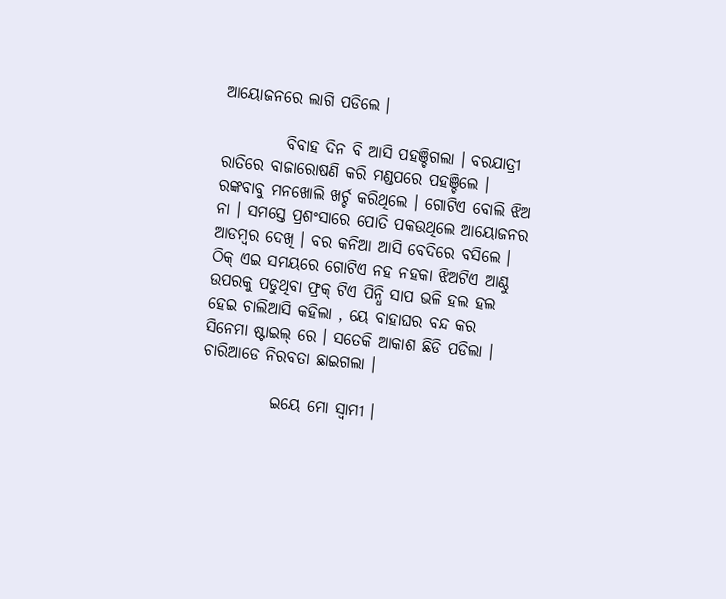ଆୟୋଜନରେ ଲାଗି ପଡିଲେ ।

          ବିବାହ ଦିନ ବି ଆସି ପହଞ୍ଚିଗଲା । ବରଯାତ୍ରୀ ରାତିରେ ବାଜାରୋଷଣି କରି ମଣ୍ଡପରେ ପହଞ୍ଚିଲେ । ରଙ୍କବାବୁ ମନଖୋଲି ଖର୍ଚ୍ଚ କରିଥିଲେ । ଗୋଟିଏ ବୋଲି ଝିଅ ନା । ସମସ୍ତେ ପ୍ରଶଂସାରେ ପୋତି ପକଉଥିଲେ ଆୟୋଜନର ଆଡମ୍ବର ଦେଖି । ବର କନିଆ ଆସି ବେଦିରେ ବସିଲେ । ଠିକ୍ ଏଇ ସମୟରେ ଗୋଟିଏ ନହ ନହକା ଝିଅଟିଏ ଆଣ୍ଠୁ ଉପରକୁ ପଡୁଥିବା ଫ୍ରକ୍ ଟିଏ ପିନ୍ଧି ସାପ ଭଳି ହଲ ହଲ ହେଇ ଚାଲିଆସି କହିଲା , ୟେ ବାହାଘର ବନ୍ଦ କର ସିନେମା ଷ୍ଟାଇଲ୍ ରେ । ସତେକି ଆକାଶ ଛିଡି ପଡିଲା । ଚାରିଆଡେ ନିରବତା ଛାଇଗଲା ।

           ଇୟେ ମୋ ସ୍ବାମୀ ।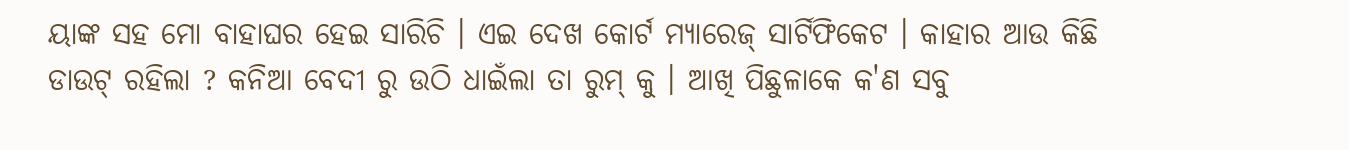ୟାଙ୍କ ସହ ମୋ ବାହାଘର ହେଇ ସାରିଚି । ଏଇ ଦେଖ କୋର୍ଟ ମ୍ୟାରେଜ୍ ସାର୍ଟିଫିକେଟ । କାହାର ଆଉ କିଛି ଡାଉଟ୍ ରହିଲା ? କନିଆ ବେଦୀ ରୁ ଉଠି ଧାଇଁଲା ତା ରୁମ୍ କୁ । ଆଖି ପିଛୁଳାକେ କ'ଣ ସବୁ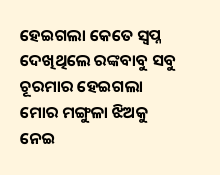ହେଇଗଲା କେତେ ସ୍ବପ୍ନ ଦେଖିଥିଲେ ରଙ୍କବାବୁ ସବୁ ଚୂରମାର ହେଇଗଲା ମୋର ମଙ୍ଗୁଳା ଝିଅକୁ ନେଇ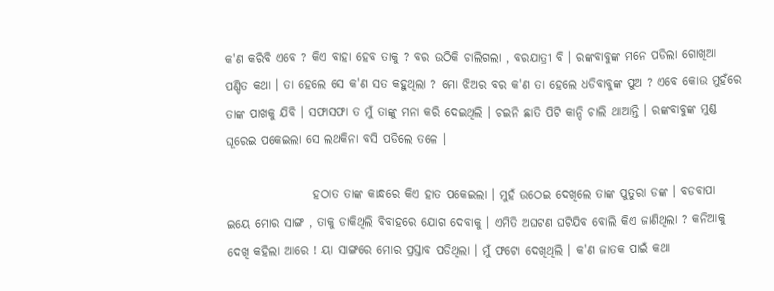କ'ଣ କରିବି ଏବେ ? କିଏ ବାହା ହେବ ତାକୁ ? ବର ଉଠିକି ଚାଲିଗଲା , ବରଯାତ୍ରୀ ବି । ରଙ୍କବାବୁଙ୍କ ମନେ ପଡିଲା ଗୋଖିଆ ପଣ୍ଡିତ କଥା । ତା ହେଲେ ସେ କ'ଣ ସତ କହୁଥିଲା ? ମୋ ଝିଅର ବର କ'ଣ ତା ହେଲେ ଧଡିବାବୁଙ୍କ ପୁଅ ? ଏବେ କୋଉ ମୁହଁରେ ତାଙ୍କ ପାଖକୁ ଯିବି । ସଫାସଫା ତ ମୁଁ ତାଙ୍କୁ ମନା କରି ଦେଇଥିଲି । ଚଇନି ଛାତି ପିଟି କାନ୍ଦି ଚାଲି ଥାଆନ୍ତି । ରଙ୍କବାବୁଙ୍କ ମୁଣ୍ଡ ଘୂରେଇ ପକେଇଲା ସେ ଲଥକିନା ବସି ପଡିଲେ ତଳେ ।

                  ହଠାତ ତାଙ୍କ କାନ୍ଧରେ କିଏ ହାତ ପକେଇଲା । ମୁହଁ ଉଠେଇ ଦେଖିଲେ ତାଙ୍କ ପୁତୁରା ଡଙ୍କ । ବଡବାପା ଇୟେ ମୋର ସାଙ୍ଗ , ତାକୁ ଡାକିଥିଲି ବିବାହରେ ଯୋଗ ଦେବାକୁ । ଏମିତି ଅଘଟଣ ଘଟିଯିବ ବୋଲି କିଏ ଜାଣିଥିଲା ? କନିଆକୁ ଦେଖି କହିଲା ଆରେ ! ୟା ସାଙ୍ଗରେ ମୋର ପ୍ରସ୍ତାବ ପଡିଥିଲା । ମୁଁ ଫଟୋ ଦେଖିଥିଲି । କ'ଣ ଜାତକ ପାଇଁ କଥା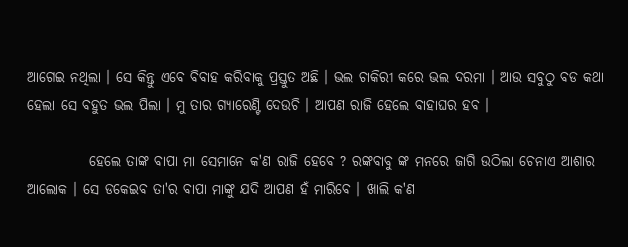ଆଗେଇ ନଥିଲା । ସେ କିନ୍ତୁ ଏବେ ବିବାହ କରିବାକୁ ପ୍ରସ୍ତୁତ ଅଛି । ଭଲ ଚାକିରୀ କରେ ଭଲ ଦରମା । ଆଉ ସବୁଠୁ ବଡ କଥା ହେଲା ସେ ବହୁତ ଭଲ ପିଲା । ମୁ ତାର ଗ୍ୟାରେଣ୍ଟି ଦେଉଚି । ଆପଣ ରାଜି ହେଲେ ବାହାଘର ହବ ।

           ହେଲେ ତାଙ୍କ ବାପା ମା ସେମାନେ କ'ଣ ରାଜି ହେବେ ? ରଙ୍କବାବୁ ଙ୍କ ମନରେ ଜାଗି ଉଠିଲା ଚେନାଏ ଆଶାର ଆଲୋକ । ସେ ଡକେଇବ ତା'ର ବାପା ମାଙ୍କୁ ଯଦି ଆପଣ ହଁ ମାରିବେ । ଖାଲି କ'ଣ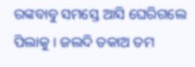ରଙ୍କବାବୁ ସମସ୍ତେ ଆସି ଘେରିଗଲେ ପିଲାକୁ । ଜଲଦି ଡକାଅ ତମ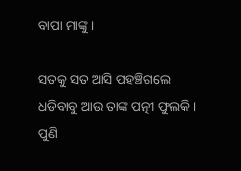ବାପା ମାଙ୍କୁ ।

ସତକୁ ସତ ଆସି ପହଞ୍ଚିଗଲେ ଧଡିବାବୁ ଆଉ ତାଙ୍କ ପତ୍ନୀ ଫୁଲକି । ପୁଣି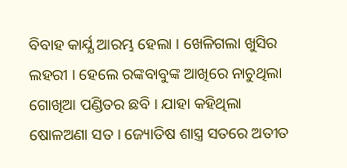ବିବାହ କାର୍ଯ୍ଯ ଆରମ୍ଭ ହେଲା । ଖେଳିଗଲା ଖୁସିର ଲହରୀ । ହେଲେ ରଙ୍କବାବୁଙ୍କ ଆଖିରେ ନାଚୁଥିଲା ଗୋଖିଆ ପଣ୍ଡିତର ଛବି । ଯାହା କହିଥିଲା ଷୋଳଅଣା ସତ । ଜ୍ୟୋତିଷ ଶାସ୍ତ୍ର ସତରେ ଅତୀତ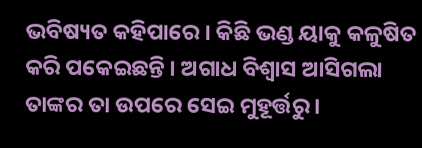ଭବିଷ୍ୟତ କହିପାରେ । କିଛି ଭଣ୍ଡ ୟାକୁ କଳୁଷିତ କରି ପକେଇଛନ୍ତି । ଅଗାଧ ବିଶ୍ବାସ ଆସିଗଲା ତାଙ୍କର ତା ଉପରେ ସେଇ ମୁହୂର୍ତ୍ତରୁ ।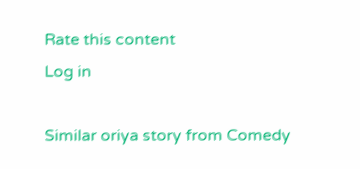Rate this content
Log in

Similar oriya story from Comedy